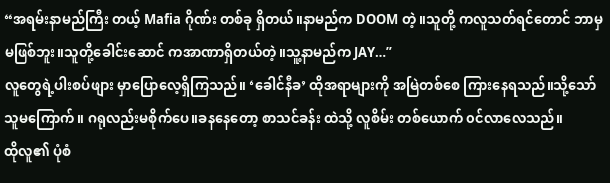“အရမ်းနာမည်ကြီး တယ့် Mafia ဂိုဏ်း တစ်ခု ရှိတယ်။နာမည်က DOOM တဲ့။သူတို့ ကလူသတ်ရင်တောင် ဘာမှမဖြစ်ဘူး။သူတို့ခေါင်းဆောင် ကအာဏာရှိတယ်တဲ့။သူ့နာမည်က JAY…”
လူတွေရဲ့ပါးစပ်ဖျား မှာပြောလေ့ရှိကြသည်။ ‘ခေါင်နီခ’ ထိုအရာများကို အမြဲတစ်စေ ကြားနေရသည်။သို့သော် သူမကြောက်။ ဂရုလည်းမစိုက်ပေ။ခနနေတော့ စာသင်ခန်း ထဲသို့ လူစိမ်း တစ်ယောက် ၀င်လာလေသည်။
ထိုလူ၏ ပုံစံ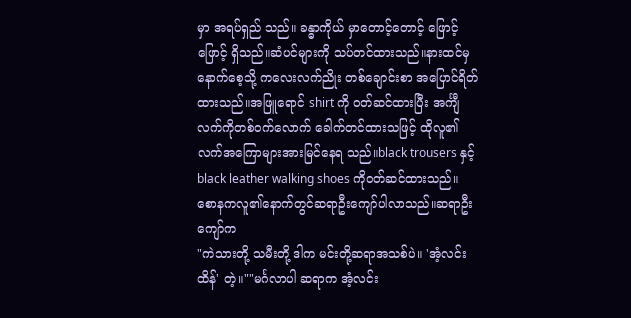မှာ အရပ်ရှည် သည်။ ခန္ဓာကိုယ် မှာတောင့်တောင့် ဖြောင့်ဖြောင့် ရှိသည်။ဆံပင်များကို သပ်တင်ထားသည်။နားထင်မှ နောက်စေ့သို့ ကလေးလက်ညိုး တစ်ချောင်းစာ အပြောင်ရိတ် ထားသည်။အဖြူရောင် shirt ကို ၀တ်ဆင်ထားပြီး အင်္ကျီလက်ကိုတစ်၀က်လောက် ခေါက်တင်ထားသဖြင့် ထိုလူ၏ လက်အကြောများအားမြင်နေရ သည်။black trousers နှင့် black leather walking shoes ကို၀တ်ဆင်ထားသည်။
စောနကလူ၏နောက်တွင်ဆရာဦးကျော်ပါလာသည်။ဆရာဦးကျော်က
"ကဲသားတို့ သမီးတို့ ဒါက မင်းတို့ဆရာအသစ်ပဲ။ 'အံ့လင်းထိန်' တဲ့။""မင်္ဂလာပါ ဆရာက အံ့လင်း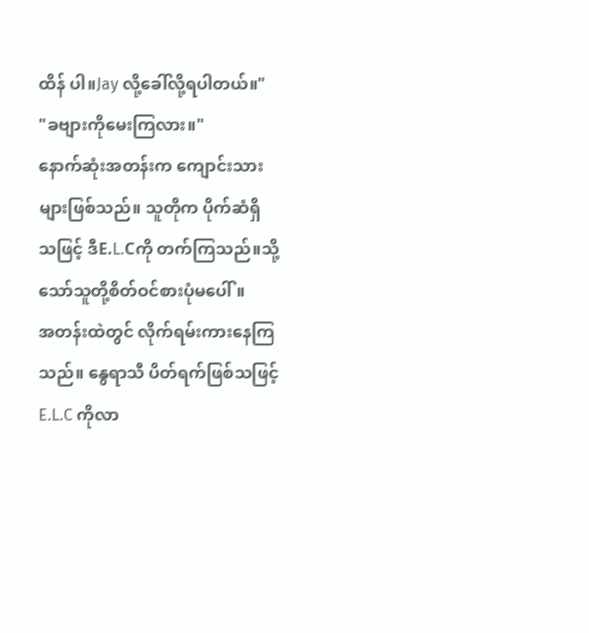ထိန် ပါ။Jay လို့ခေါ်လို့ရပါတယ်။"
"ခဗျားကိုမေးကြလား။"
နောက်ဆုံးအတန်းက ကျောင်းသားများဖြစ်သည်။ သူတိုက ပိုက်ဆံရှိ သဖြင့် ဒီE.L.Cကို တက်ကြသည်။သို့သော်သူတို့စိတ်ဝင်စားပုံမပေါ်။
အတန်းထဲတွင် လိုက်ရမ်းကားနေကြသည်။ နွေရာသီ ပိတ်ရက်ဖြစ်သဖြင့် E.L.C ကိုလာ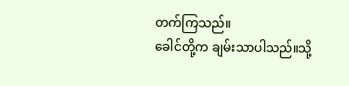တက်ကြသည်။
ခေါင်တို့က ချမ်းသာပါသည်။သို့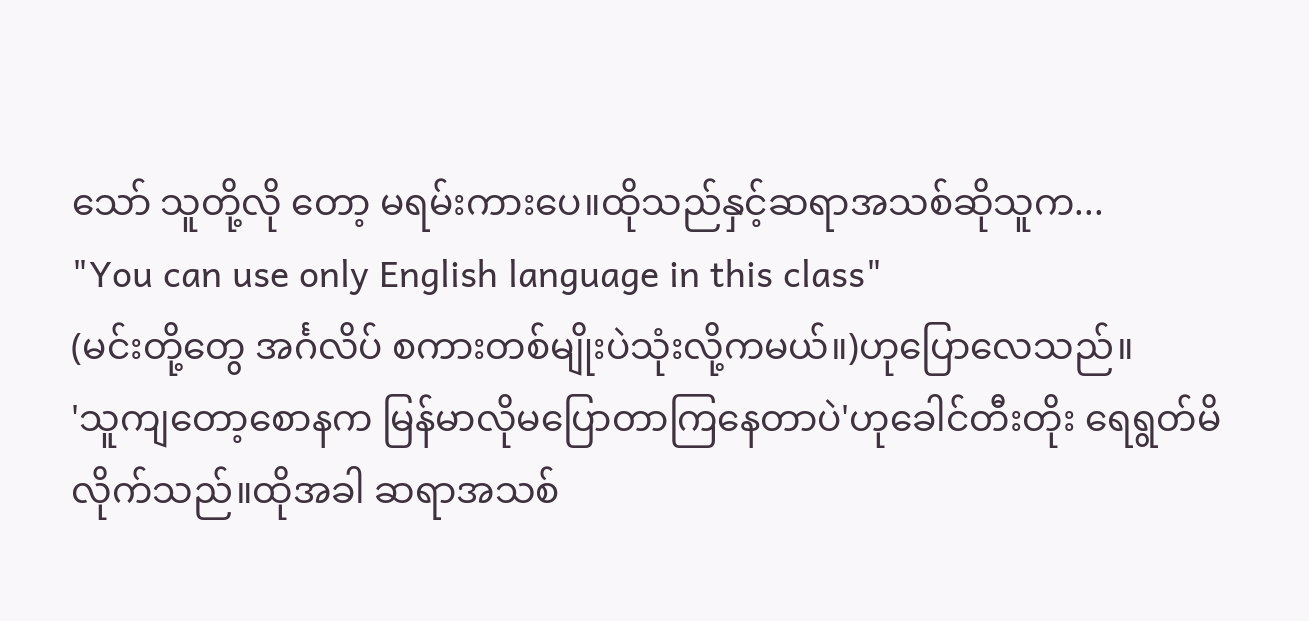သော် သူတို့လို တော့ မရမ်းကားပေ။ထိုသည်နှင့်ဆရာအသစ်ဆိုသူက...
"You can use only English language in this class"
(မင်းတို့တွေ အင်္ဂလိပ် စကားတစ်မျိုးပဲသုံးလို့ကမယ်။)ဟုပြောလေသည်။
'သူကျတော့စောနက မြန်မာလိုမပြောတာကြနေတာပဲ'ဟုခေါင်တီးတိုး ရေရွတ်မိလိုက်သည်။ထိုအခါ ဆရာအသစ်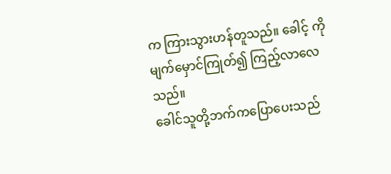က ကြားသွားဟန်တူသည်။ ခေါင့် ကိုမျက်မှောင်ကြုတ်၍ ကြည့်လာလေသည်။
ခေါင်သူတို့ဘက်ကပြောပေးသည်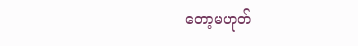တော့မဟုတ်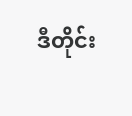ဒီတိုင်း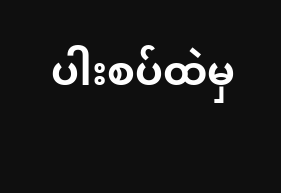ပါးစပ်ထဲမှ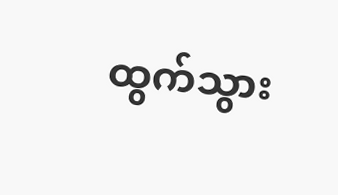ထွက်သွား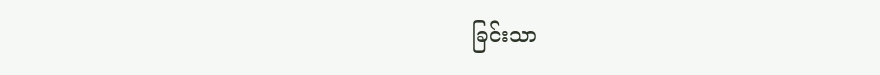ခြင်းသာ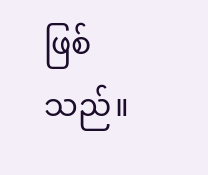ဖြစ်သည်။